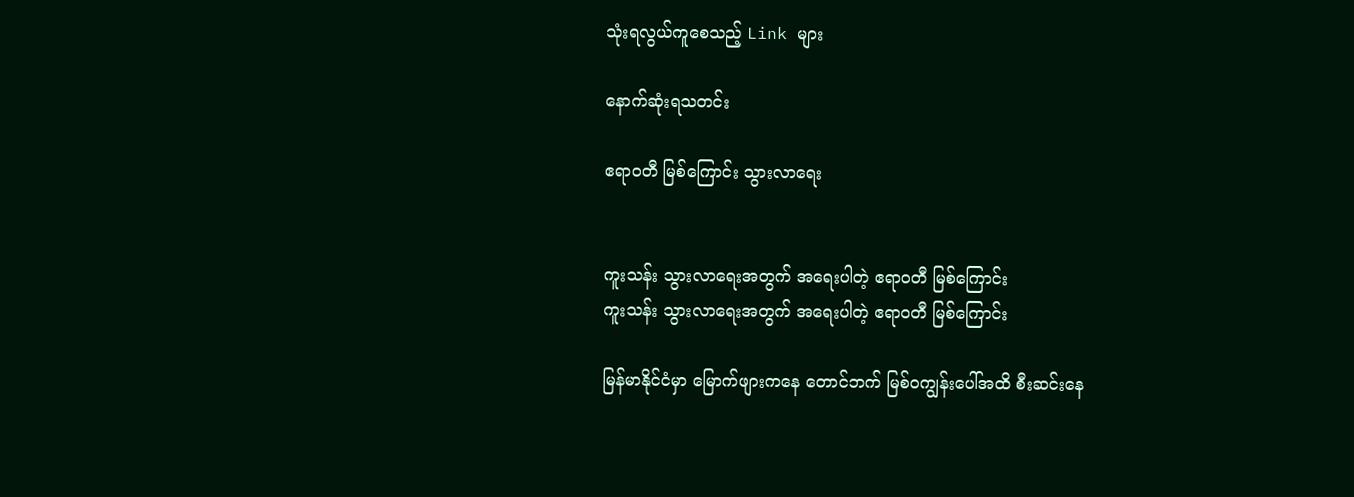သုံးရလွယ်ကူစေသည့် Link များ

နောက်ဆုံးရသတင်း

ဧရာဝတီ မြစ်ကြောင်း သွားလာရေး


ကူးသန်း သွားလာရေးအတွက် အရေးပါတဲ့ ဧရာဝတီ မြစ်ကြောင်း
ကူးသန်း သွားလာရေးအတွက် အရေးပါတဲ့ ဧရာဝတီ မြစ်ကြောင်း

မြန်မာနိုင်ငံမှာ မြောက်ဖျားကနေ တောင်ဘက် မြစ်ဝကျွန်းပေါ်အထိ စီးဆင်းနေ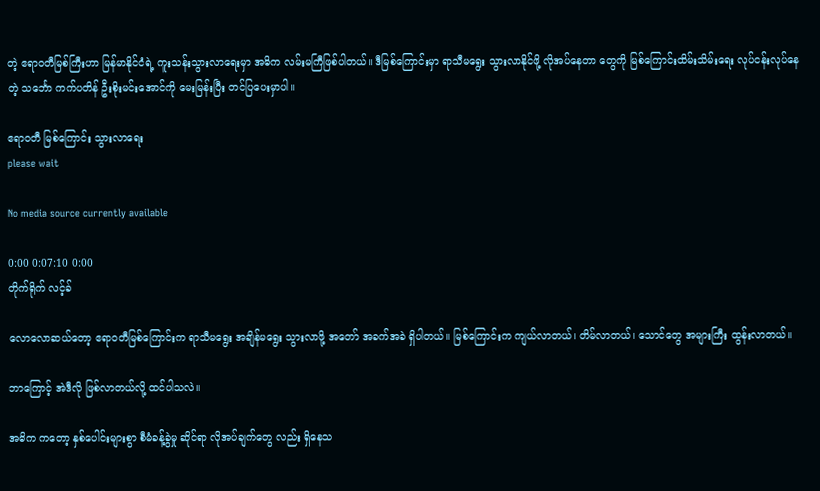တဲ့ ဧရာဝတီမြစ်ကြီးဟာ မြန်မာနိုင်ငံရဲ့ ကူးသန်းသွားလာရေးမှာ အဓိက လမ်းမကြီဖြစ်ပါတယ်။ ဒီမြစ်ကြောင်းမှာ ရာသီမရွေး သွားလာနိုင်ဖို့ လိုအပ်နေတာ တွေကို မြစ်ကြောင်းထိမ်းသိမ်းရေး လုပ်ငန်းလုပ်နေတဲ့ သင်္ဘော ကက်ပတိန် ဦးစိုးမင်းအောင်ကို မေးမြန်းပြီး တင်ပြပေးမှာပါ။

ဧရာဝတီ မြစ်ကြောင်း သွားလာရေး
please wait

No media source currently available

0:00 0:07:10 0:00
တိုက်ရိုက် လင့်ခ်

လောလောဆယ်တော့ ဧရာဝတီမြစ်ကြောင်းက ရာသီမရွေး အချိန်မရွေး သွားလာဖို့ အတော် အခက်အခဲ ရှိပါတယ်။ မြစ်ကြောင်းက ကျယ်လာတယ်၊ တိမ်လာတယ်၊ သောင်တွေ အများကြီး ထွန်းလာတယ်။

ဘာကြောင့် အဲဒီလို ဖြစ်လာတယ်လို့ ထင်ပါသလဲ။

အဓိက ကတော့ နှစ်ပေါင်းများစွာ စီမံခန့်ခွဲမှု ဆိုင်ရာ လိုအပ်ချက်တွေ လည်း ရှိနေသ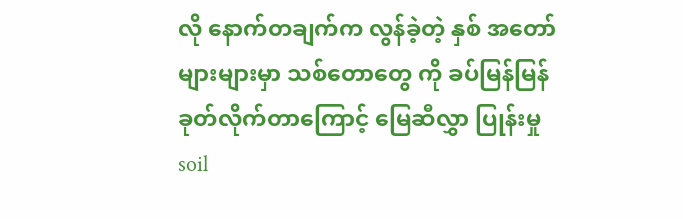လို နောက်တချက်က လွန်ခဲ့တဲ့ နှစ် အတော်များများမှာ သစ်တောတွေ ကို ခပ်မြန်မြန် ခုတ်လိုက်တာကြောင့် မြေဆီလွှာ ပြုန်းမှု soil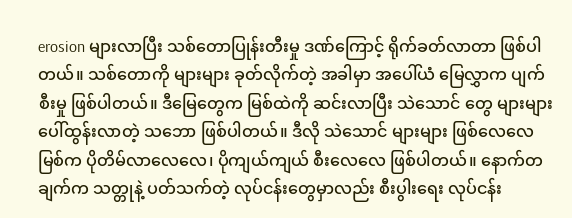erosion များလာပြီး သစ်တောပြုန်းတီးမှု ဒဏ်ကြောင့် ရိုက်ခတ်လာတာ ဖြစ်ပါတယ်။ သစ်တောကို များများ ခုတ်လိုက်တဲ့ အခါမှာ အပေါ်ယံ မြေလွှာက ပျက်စီးမှု ဖြစ်ပါတယ်။ ဒီမြေတွေက မြစ်ထဲကို ဆင်းလာပြီး သဲသောင် တွေ များများ ပေါ်ထွန်းလာတဲ့ သဘော ဖြစ်ပါတယ်။ ဒီလို သဲသောင် များများ ဖြစ်လေလေ မြစ်က ပိုတိမ်လာလေလေ၊ ပိုကျယ်ကျယ် စီးလေလေ ဖြစ်ပါတယ်။ နောက်တချက်က သတ္တုနဲ့ ပတ်သက်တဲ့ လုပ်ငန်းတွေမှာလည်း စီးပွါးရေး လုပ်ငန်း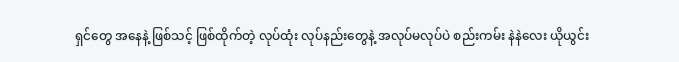ရှင်တွေ အနေနဲ့ ဖြစ်သင့် ဖြစ်ထိုက်တဲ့ လုပ်ထုံး လုပ်နည်းတွေနဲ့ အလုပ်မလုပ်ပဲ စည်းကမ်း နဲနဲလေး ယိုယွင်း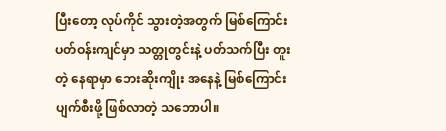ပြီးတော့ လုပ်ကိုင် သွားတဲ့အတွက် မြစ်ကြောင်း ပတ်ဝန်းကျင်မှာ သတ္တုတွင်းနဲ့ ပတ်သက်ပြီး တူးတဲ့ နေရာမှာ ဘေးဆိုးကျိုး အနေနဲ့ မြစ်ကြောင်း ပျက်စီးဖို့ ဖြစ်လာတဲ့ သဘောပါ။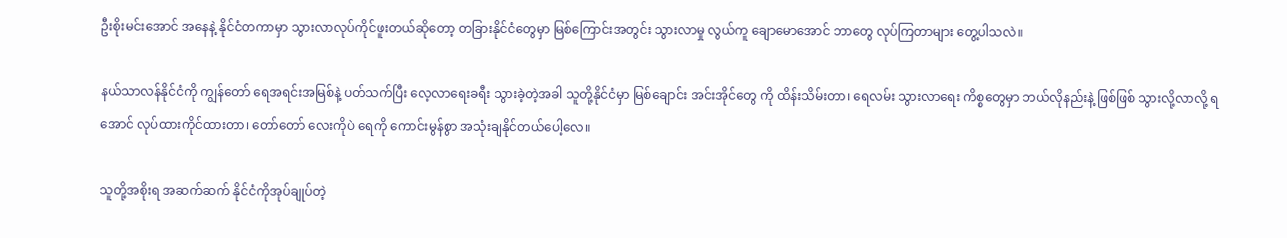ဦးစိုးမင်းအောင် အနေနဲ့ နိုင်ငံတကာမှာ သွားလာလုပ်ကိုင်ဖူးတယ်ဆိုတော့ တခြားနိုင်ငံတွေမှာ မြစ်ကြောင်းအတွင်း သွားလာမှု လွယ်ကူ ချောမောအောင် ဘာတွေ လုပ်ကြတာများ တွေ့ပါသလဲ။

နယ်သာလန်နိုင်ငံကို ကျွန်တော် ရေအရင်းအမြစ်နဲ့ ပတ်သက်ပြီး လေ့လာရေးခရီး သွားခဲ့တဲ့အခါ သူတို့နိုင်ငံမှာ မြစ်ချောင်း အင်းအိုင်တွေ ကို ထိန်းသိမ်းတာ၊ ရေလမ်း သွားလာရေး ကိစ္စတွေမှာ ဘယ်လိုနည်းနဲ့ ဖြစ်ဖြစ် သွားလို့လာလို့ ရအောင် လုပ်ထားကိုင်ထားတာ၊ တော်တော် လေးကိုပဲ ရေကို ကောင်းမွန်စွာ အသုံးချနိုင်တယ်ပေါ့လေ။

သူတို့အစိုးရ အဆက်ဆက် နိုင်ငံကိုအုပ်ချုပ်တဲ့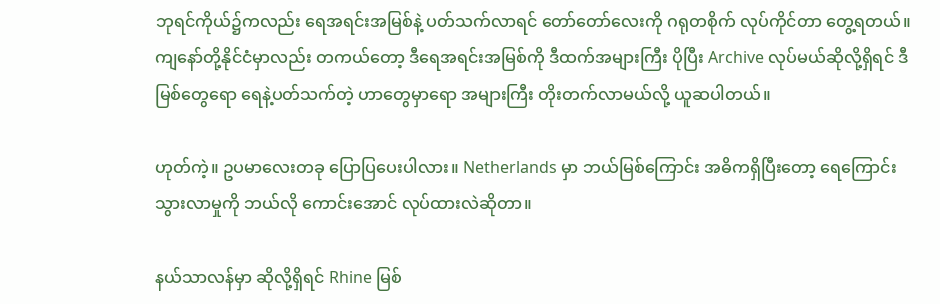ဘုရင်ကိုယ်၌ကလည်း ရေအရင်းအမြစ်နဲ့ ပတ်သက်လာရင် တော်တော်လေးကို ဂရုတစိုက် လုပ်ကိုင်တာ တွေ့ရတယ်။ ကျနော်တို့နိုင်ငံမှာလည်း တကယ်တော့ ဒီရေအရင်းအမြစ်ကို ဒီထက်အများကြီး ပိုပြီး Archive လုပ်မယ်ဆိုလို့ရှိရင် ဒီမြစ်တွေရော ရေနဲ့ပတ်သက်တဲ့ ဟာတွေမှာရော အများကြီး တိုးတက်လာမယ်လို့ ယူဆပါတယ်။

ဟုတ်ကဲ့။ ဥပမာလေးတခု ပြောပြပေးပါလား။ Netherlands မှာ ဘယ်မြစ်ကြောင်း အဓိကရှိပြီးတော့ ရေကြောင်း သွားလာမှုကို ဘယ်လို ကောင်းအောင် လုပ်ထားလဲဆိုတာ။

နယ်သာလန်မှာ ဆိုလို့ရှိရင် Rhine မြစ်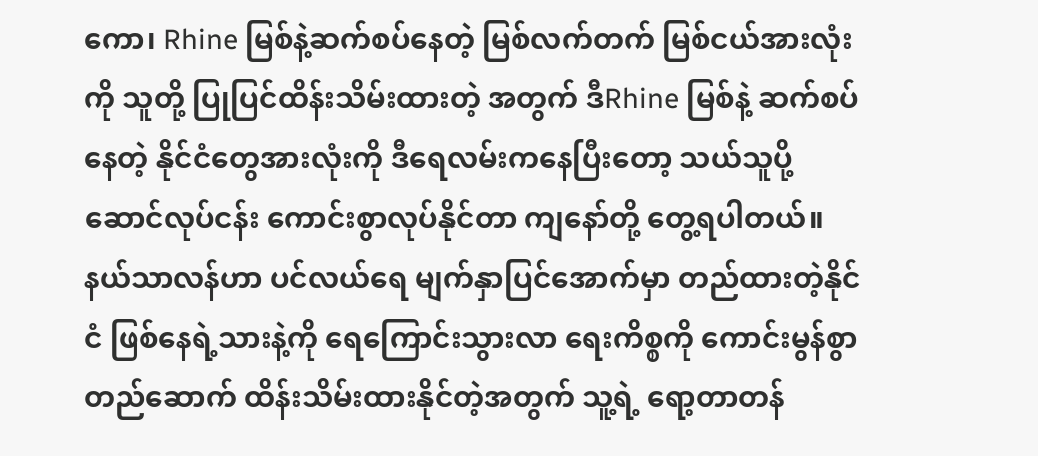ကော၊ Rhine မြစ်နဲ့ဆက်စပ်နေတဲ့ မြစ်လက်တက် မြစ်ငယ်အားလုံးကို သူတို့ ပြုပြင်ထိန်းသိမ်းထားတဲ့ အတွက် ဒီRhine မြစ်နဲ့ ဆက်စပ်နေတဲ့ နိုင်ငံတွေအားလုံးကို ဒီရေလမ်းကနေပြီးတော့ သယ်သူပို့ဆောင်လုပ်ငန်း ကောင်းစွာလုပ်နိုင်တာ ကျနော်တို့ တွေ့ရပါတယ်။ နယ်သာလန်ဟာ ပင်လယ်ရေ မျက်နှာပြင်အောက်မှာ တည်ထားတဲ့နိုင်ငံ ဖြစ်နေရဲ့သားနဲ့ကို ရေကြောင်းသွားလာ ရေးကိစ္စကို ကောင်းမွန်စွာ တည်ဆောက် ထိန်းသိမ်းထားနိုင်တဲ့အတွက် သူ့ရဲ့ ရော့တာတန်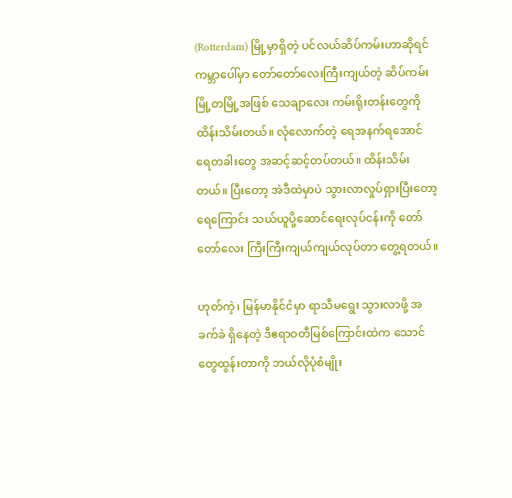(Rotterdam) မြို့မှာရှိတဲ့ ပင်လယ်ဆိပ်ကမ်းဟာဆိုရင် ကမ္ဘာပေါ်မှာ တော်တော်လေးကြီးကျယ်တဲ့ ဆိပ်ကမ်းမြို့တမြို့အဖြစ် သေချာလေး ကမ်းရိုးတန်းတွေကို ထိန်းသိမ်းတယ်။ လုံလောက်တဲ့ ရေအနက်ရအောင် ရေတခါးတွေ အဆင့်ဆင့်တပ်တယ်။ ထိန်းသိမ်းတယ်။ ပြီးတော့ အဲဒီထဲမှာပဲ သွားလာလှုပ်ရှားပြီးတော့ ရေကြောင်း သယ်ယူပို့ဆောင်ရေးလုပ်ငန်းကို တော်တော်လေး ကြီးကြီးကျယ်ကျယ်လုပ်တာ တွေ့ရတယ်။

ဟုတ်ကဲ့၊ မြန်မာနိုင်ငံမှာ ရာသီမရွေး သွားလာဖို့ အခက်ခဲ ရှိနေတဲ့ ဒီဧရာဝတီမြစ်ကြောင်းထဲက သောင်တွေထွန်းတာကို ဘယ်လိုပုံစံမျိုး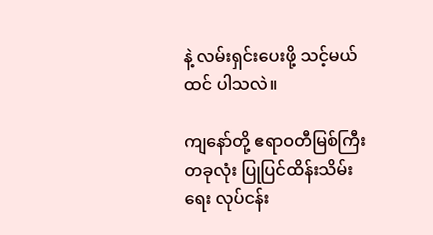နဲ့ လမ်းရှင်းပေးဖို့ သင့်မယ်ထင် ပါသလဲ။

ကျနော်တို့ ဧရာဝတီမြစ်ကြီးတခုလုံး ပြုပြင်ထိန်းသိမ်းရေး လုပ်ငန်း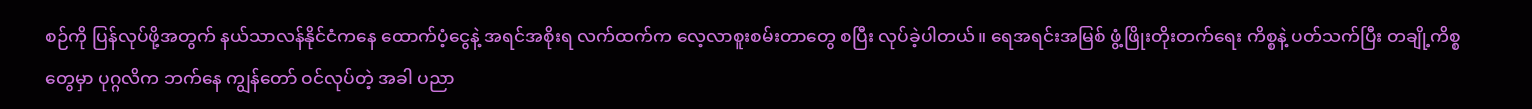စဉ်ကို ပြန်လုပ်ဖို့အတွက် နယ်သာလန်နိုင်ငံကနေ ထောက်ပံ့ငွေနဲ့ အရင်အစိုးရ လက်ထက်က လေ့လာစူးစမ်းတာတွေ စပြီး လုပ်ခဲ့ပါတယ်။ ရေအရင်းအမြစ် ဖွံ့ဖြိုးတိုးတက်ရေး ကိစ္စနဲ့ ပတ်သက်ပြီး တချို့ကိစ္စတွေမှာ ပုဂ္ဂလိက ဘက်နေ ကျွန်တော် ဝင်လုပ်တဲ့ အခါ ပညာ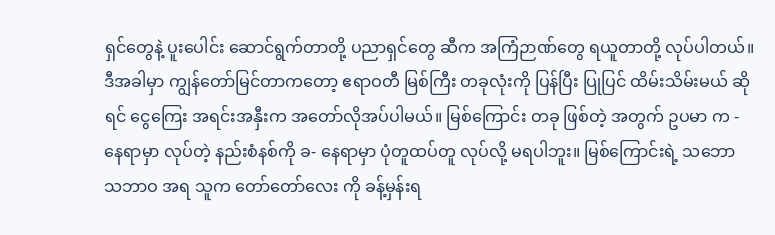ရှင်တွေနဲ့ ပူးပေါင်း ဆောင်ရွက်တာတို့ ပညာရှင်တွေ ဆီက အကြံဉာဏ်တွေ ရယူတာတို့ လုပ်ပါတယ်။ ဒီအခါမှာ ကျွန်တော်မြင်တာကတော့ ဧရာဝတီ မြစ်ကြီး တခုလုံးကို ပြန်ပြီး ပြုပြင် ထိမ်းသိမ်းမယ် ဆိုရင် ငွေကြေး အရင်းအနှီးက အတော်လိုအပ်ပါမယ်။ မြစ်ကြောင်း တခု ဖြစ်တဲ့ အတွက် ဥပမာ က - နေရာမှာ လုပ်တဲ့ နည်းစံနစ်ကို ခ- နေရာမှာ ပုံတူထပ်တူ လုပ်လို့ မရပါဘူး။ မြစ်ကြောင်းရဲ့ သဘော သဘာဝ အရ သူက တော်တော်လေး ကို ခန့်မှန်းရ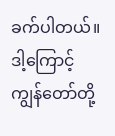ခက်ပါတယ်။ ဒါ့ကြောင့် ကျွန်တော်တို့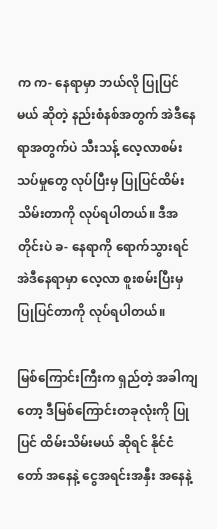က က- နေရာမှာ ဘယ်လို ပြုပြင်မယ် ဆိုတဲ့ နည်းစံနစ်အတွက် အဲဒီနေရာအတွက်ပဲ သီးသန့် လေ့လာစမ်းသပ်မှုတွေ လုပ်ပြီးမှ ပြုပြင်ထိမ်းသိမ်းတာကို လုပ်ရပါတယ်။ ဒီအတိုင်းပဲ ခ- နေရာကို ရောက်သွားရင် အဲဒီနေရာမှာ လေ့လာ စူးစမ်းပြီးမှ ပြုပြင်တာကို လုပ်ရပါတယ်။

မြစ်ကြောင်းကြီးက ရှည်တဲ့ အခါကျတော့ ဒီမြစ်ကြောင်းတခုလုံးကို ပြုပြင် ထိမ်းသိမ်းမယ် ဆိုရင် နိုင်ငံတော် အနေနဲ့ ငွေအရင်းအနှီး အနေနဲ့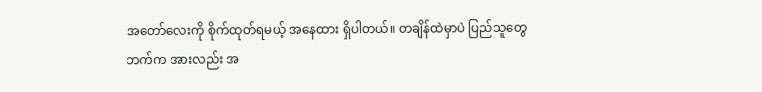အတော်လေးကို စိုက်ထုတ်ရမယ့် အနေထား ရှိပါတယ်။ တချိန်ထဲမှာပဲ ပြည်သူတွေဘက်က အားလည်း အ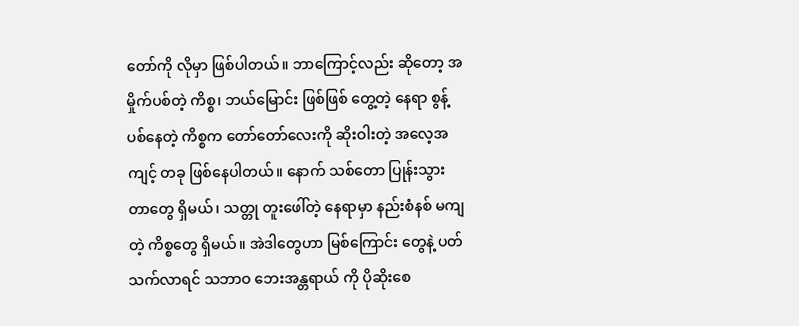တော်ကို လိုမှာ ဖြစ်ပါတယ်။ ဘာကြောင့်လည်း ဆိုတော့ အမှိုက်ပစ်တဲ့ ကိစ္စ၊ ဘယ်မြောင်း ဖြစ်ဖြစ် တွေ့တဲ့ နေရာ စွန့်ပစ်နေတဲ့ ကိစ္စက တော်တော်လေးကို ဆိုးဝါးတဲ့ အလေ့အကျင့် တခု ဖြစ်နေပါတယ်။ နောက် သစ်တော ပြုန်းသွားတာတွေ ရှိမယ်၊ သတ္တု တူးဖေါ်တဲ့ နေရာမှာ နည်းစံနစ် မကျတဲ့ ကိစ္စတွေ ရှိမယ်။ အဲဒါတွေဟာ မြစ်ကြောင်း တွေနဲ့ ပတ်သက်လာရင် သဘာဝ ဘေးအန္တရာယ် ကို ပိုဆိုးစေ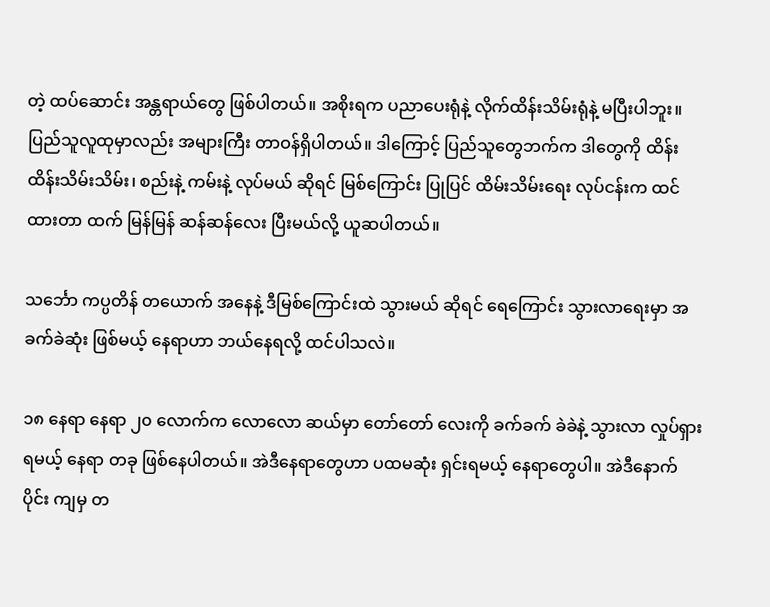တဲ့ ထပ်ဆောင်း အန္တရာယ်တွေ ဖြစ်ပါတယ်။ အစိုးရက ပညာပေးရုံနဲ့ လိုက်ထိန်းသိမ်းရုံနဲ့ မပြီးပါဘူး။ ပြည်သူလူထုမှာလည်း အများကြီး တာဝန်ရှိပါတယ်။ ဒါကြောင့် ပြည်သူတွေဘက်က ဒါတွေကို ထိန်းထိန်းသိမ်းသိမ်း၊ စည်းနဲ့ ကမ်းနဲ့ လုပ်မယ် ဆိုရင် မြစ်ကြောင်း ပြုပြင် ထိမ်းသိမ်းရေး လုပ်ငန်းက ထင်ထားတာ ထက် မြန်မြန် ဆန်ဆန်လေး ပြီးမယ်လို့ ယူဆပါတယ်။

သင်္ဘော ကပ္ပတိန် တယောက် အနေနဲ့ ဒီမြစ်ကြောင်းထဲ သွားမယ် ဆိုရင် ရေကြောင်း သွားလာရေးမှာ အခက်ခဲဆုံး ဖြစ်မယ့် နေရာဟာ ဘယ်နေရလို့ ထင်ပါသလဲ။

၁၈ နေရာ နေရာ ၂၀ လောက်က လောလော ဆယ်မှာ တော်တော် လေးကို ခက်ခက် ခဲခဲနဲ့ သွားလာ လှုပ်ရှားရမယ့် နေရာ တခု ဖြစ်နေပါတယ်။ အဲဒီနေရာတွေဟာ ပထမဆုံး ရှင်းရမယ့် နေရာတွေပါ။ အဲဒီနောက်ပိုင်း ကျမှ တ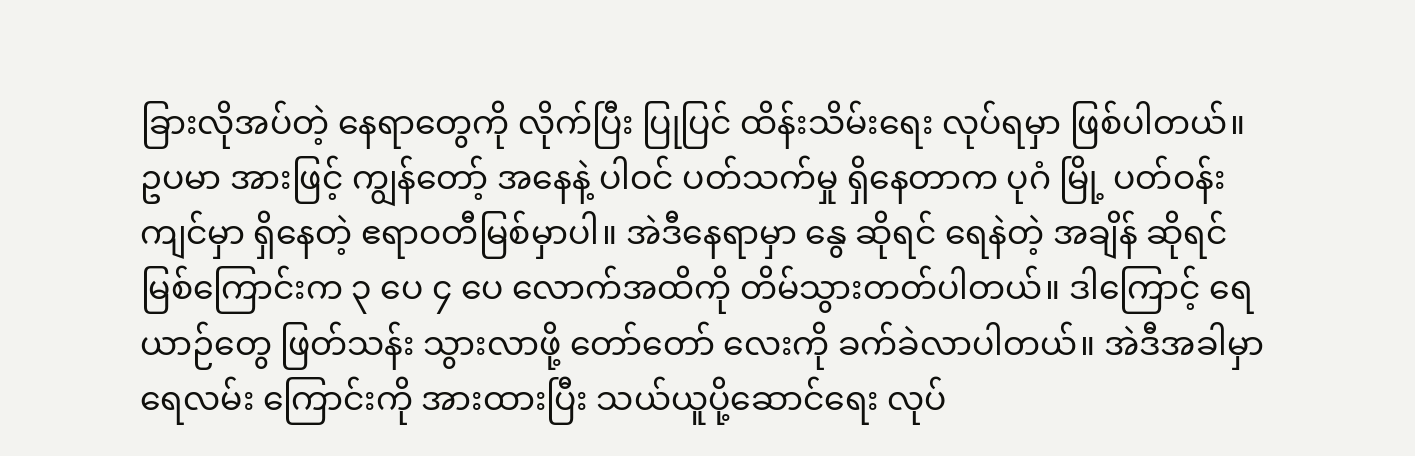ခြားလိုအပ်တဲ့ နေရာတွေကို လိုက်ပြီး ပြုပြင် ထိန်းသိမ်းရေး လုပ်ရမှာ ဖြစ်ပါတယ်။ ဥပမာ အားဖြင့် ကျွန်တော့် အနေနဲ့ ပါဝင် ပတ်သက်မှု ရှိနေတာက ပုဂံ မြို့ ပတ်ဝန်းကျင်မှာ ရှိနေတဲ့ ဧရာဝတီမြစ်မှာပါ။ အဲဒီနေရာမှာ နွေ ဆိုရင် ရေနဲတဲ့ အချိန် ဆိုရင် မြစ်ကြောင်းက ၃ ပေ ၄ ပေ လောက်အထိကို တိမ်သွားတတ်ပါတယ်။ ဒါကြောင့် ရေယာဉ်တွေ ဖြတ်သန်း သွားလာဖို့ တော်တော် လေးကို ခက်ခဲလာပါတယ်။ အဲဒီအခါမှာ ရေလမ်း ကြောင်းကို အားထားပြီး သယ်ယူပို့ဆောင်ရေး လုပ်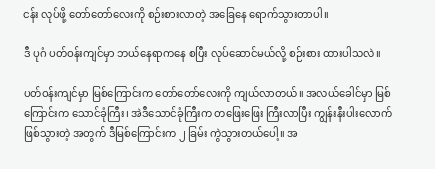ငန်း လုပ်ဖို့ တော်တော်လေးကို စဉ်းစားလာတဲ့ အခြေနေ ရောက်သွားတာပါ။

ဒီ ပုဂံ ပတ်ဝန်းကျင်မှာ ဘယ်နေရာကနေ စပြီး လုပ်ဆောင်မယ်လို့ စဉ်းစား ထားပါသလဲ။

ပတ်ဝန်းကျင်မှာ မြစ်ကြောင်းက တော်တော်လေးကို ကျယ်လာတယ်။ အလယ်ခေါင်မှာ မြစ်ကြောင်းက သောင်ခုံကြီး၊ အဲဒီသောင်ခုံကြီးက တဖြေးဖြေး ကြီးလာပြီး ကျွန်းနီးပါးလောက် ဖြစ်သွားတဲ့ အတွက် ဒီမြစ်ကြောင်းက ၂ ခြမ်း ကွဲသွားတယ်ပေါ့။ အ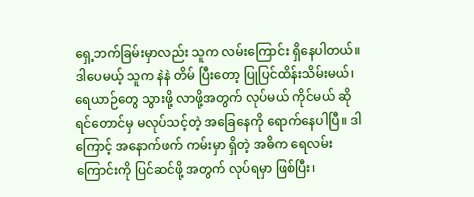ရှေ့ဘက်ခြမ်းမှာလည်း သူက လမ်းကြောင်း ရှိနေပါတယ်။ ဒါပေမယ့် သူက နဲနဲ တိမ် ပြီးတော့ ပြုပြင်ထိန်းသိမ်းမယ်၊ ရေယာဉ်တွေ သွားဖို့ လာဖို့အတွက် လုပ်မယ် ကိုင်မယ် ဆိုရင်တောင်မှ မလုပ်သင့်တဲ့ အခြေနေကို ရောက်နေပါပြီ။ ဒါကြောင့် အနောက်ဖက် ကမ်းမှာ ရှိတဲ့ အဓိက ရေလမ်းကြောင်းကို ပြင်ဆင်ဖို့ အတွက် လုပ်ရမှာ ဖြစ်ပြီး၊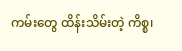ကမ်းတွေ ထိန်းသိမ်းတဲ့ ကိစ္စ၊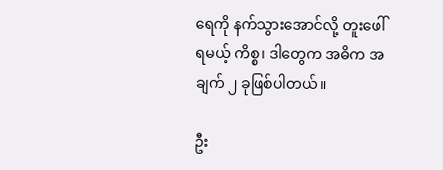ရေကို နက်သွားအောင်လို့ တူးဖေါ်ရမယ့် ကိစ္စ၊ ဒါတွေက အဓိက အချက် ၂ ခုဖြစ်ပါတယ်။

ဦး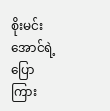စိုးမင်းအောင်ရဲ့ ပြောကြား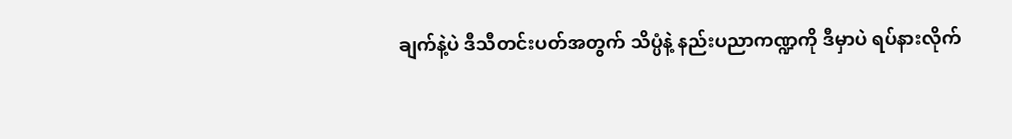ချက်နဲ့ပဲ ဒီသီတင်းပတ်အတွက် သိပ္ပံနဲ့ နည်းပညာကဏ္ဍကို ဒီမှာပဲ ရပ်နားလိုက်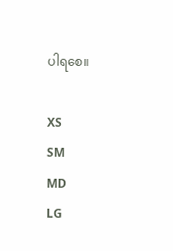ပါရစေ။

XS
SM
MD
LG